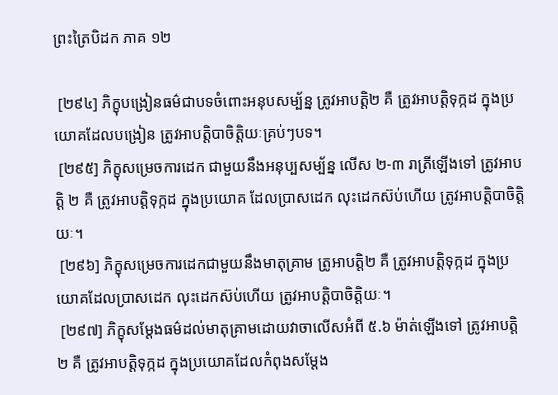ព្រះត្រៃបិដក ភាគ ១២

 [២៩៤] ភិក្ខុបង្រៀនធម៌ជាបទចំពោះអនុបសម្ប័ន្ន ត្រូវអាបត្ដិ២ គឺ ត្រូវអាបត្ដិទុក្កដ ក្នុងប្រយោគដែលបង្រៀន ត្រូវអាបត្ដិបាចិត្ដិយៈគ្រប់ៗបទ។
 [២៩៥] ភិក្ខុសម្រេចការដេក ជាមួយនឹងអនុប្បសម្ប័ន្ន លើស ២-៣ រាត្រីឡើងទៅ ត្រូវអាបត្ដិ ២ គឺ ត្រូវអាបត្ដិទុក្កដ ក្នុងប្រយោគ ដែលប្រាសដេក លុះដេកស៊ប់ហើយ ត្រូវអាបត្ដិបាចិត្ដិយៈ។
 [២៩៦] ភិក្ខុសម្រេចការដេកជាមួយនឹងមាតុគ្រាម ត្រូអាបត្ដិ២ គឺ ត្រូវអាបត្ដិទុក្កដ ក្នុងប្រយោគដែលប្រាសដេក លុះដេកស៊ប់ហើយ ត្រូវអាបត្ដិបាចិត្ដិយៈ។
 [២៩៧] ភិក្ខុសម្ដែងធម៌ដល់មាតុគ្រាមដោយវាចាលើសអំពី ៥.៦ ម៉ាត់ឡើងទៅ ត្រូវអាបត្ដិ ២ គឺ ត្រូវអាបត្ដិទុក្កដ ក្នុងប្រយោគដែលកំពុងសម្ដែង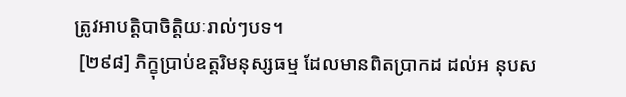ត្រូវអាបត្ដិបាចិត្ដិយៈរាល់ៗបទ។
 [២៩៨] ភិក្ខុប្រាប់ឧត្ដរិមនុស្សធម្ម ដែលមានពិតប្រាកដ ដល់អ នុបស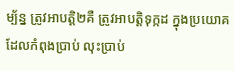ម្ប័ន្ន ត្រូវអាបត្ដិ២គឺ ត្រូវអាបត្ដិទុក្កដ ក្នុងប្រយោគដែលកំពុងប្រាប់ លុះប្រាប់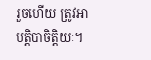រួចហើយ ត្រូវអាបត្ដិបាចិត្ដិយៈ។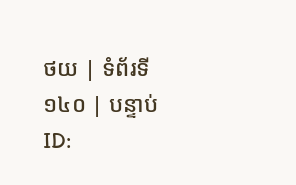ថយ | ទំព័រទី ១៤០ | បន្ទាប់
ID: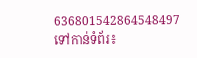636801542864548497
ទៅកាន់ទំព័រ៖